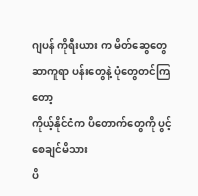ဂျပန် ကိုရီးယား က မိတ်ဆွေတွေ
ဆာကူရာ ပန်းတွေနဲ့ ပုံတွေတင်ကြတော့
ကိုယ့်နိုင်ငံက ပိတောက်တွေကို ပွင့်စေချင်မိသား
ပိ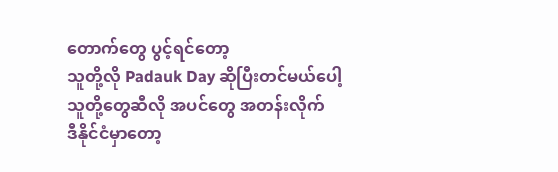တောက်တွေ ပွင့်ရင်တော့
သူတို့လို Padauk Day ဆိုပြီးတင်မယ်ပေါ့
သူတို့တွေဆီလို အပင်တွေ အတန်းလိုက်
ဒီနိုင်ငံမှာတော့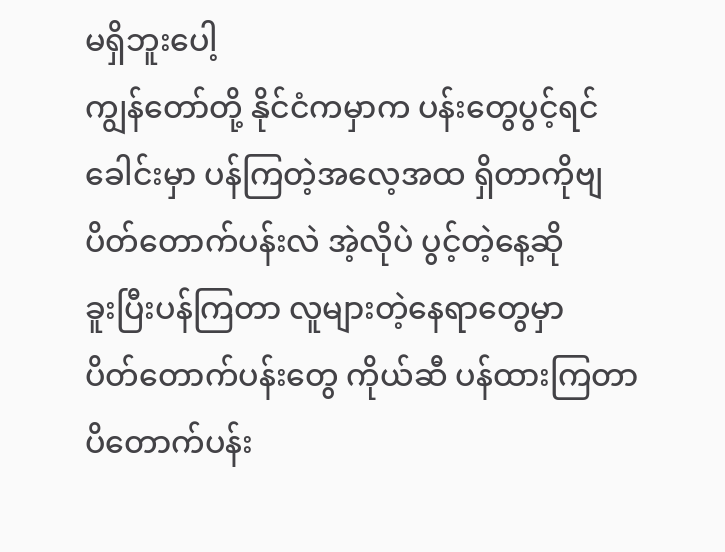မရှိဘူးပေါ့
ကျွန်တော်တို့ နိုင်ငံကမှာက ပန်းတွေပွင့်ရင်
ခေါင်းမှာ ပန်ကြတဲ့အလေ့အထ ရှိတာကိုဗျ
ပိတ်တောက်ပန်းလဲ အဲ့လိုပဲ ပွင့်တဲ့နေ့ဆို
ခူးပြီးပန်ကြတာ လူများတဲ့နေရာတွေမှာ
ပိတ်တောက်ပန်းတွေ ကိုယ်ဆီ ပန်ထားကြတာ
ပိတောက်ပန်း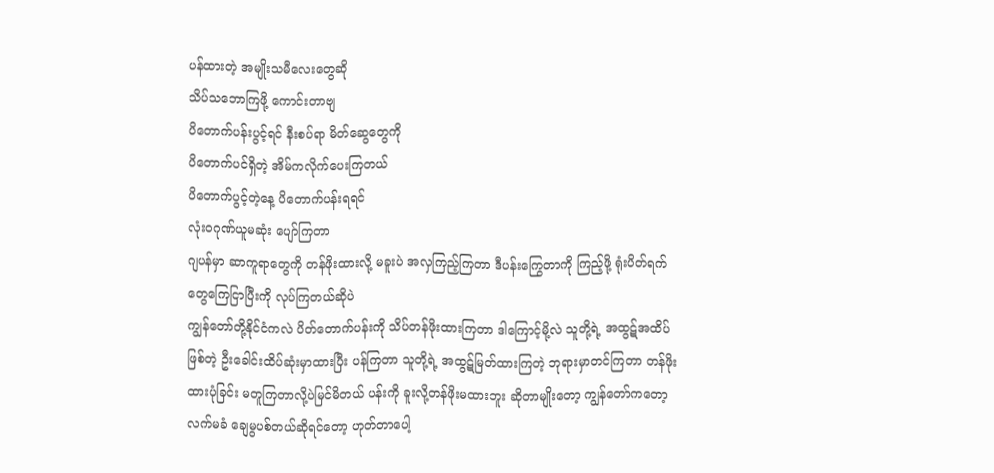ပန်ထားတဲ့ အမျိုးသမီလေးတွေဆို
သိပ်သဘောကြဖို့ ကောင်းတာဗျ
ပိတောက်ပန်းပွင့်ရင် နီးစပ်ရာ မိတ်ဆွေတွေကို
ပိတောက်ပင်ရှိတဲ့ အိမ်ကလိုက်ပေးကြတယ်
ပိတောက်ပွင့်တဲ့နေ့ ပိတောက်ပန်းရရင်
လုံးဝဂုဏ်ယူမဆုံး ပျော်ကြတာ
ဂျပန်မှာ ဆာကူရာတွေကို တန်ဖိုးထားလို့ မခူးပဲ အလှကြည့်ကြတာ ဒီပန်းကြွေတာကို ကြည့်ဖို့ ရုံးပိတ်ရက်တွေကြေငြာပြီးကို လုပ်ကြတယ်ဆိုပဲ
ကျွန်တော်တို့နိုင်ငံကလဲ ပိတ်တောက်ပန်းကို သိပ်တန်ဖိုးထားကြတာ ဒါကြောင့်မို့လဲ သူတို့ရဲ့ အထွဋ်အထိပ်ဖြစ်တဲ့ ဦးခေါင်းထိပ်ဆုံးမှာထားပြီး ပန်ကြတာ သူတို့ရဲ့ အထွဋ်မြတ်ထားကြတဲ့ ဘုရားမှာတင်ကြတာ တန်ဖိုးထားပုံခြင်း မတူကြတာလို့ပဲမြင်မိတယ် ပန်းကို ခူးလို့တန်ဖိုးမထားဘူး ဆိုတာမျိုးတော့ ကျွန်တော်ကတော့ လက်မခံ ချေမွပစ်တယ်ဆိုရင်တော့ ဟုတ်တာပေါ့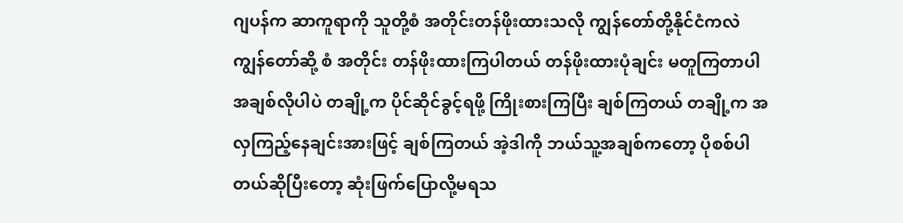ဂျပန်က ဆာကူရာကို သူတို့စံ အတိုင်းတန်ဖိုးထားသလို ကျွန်တော်တို့နိုင်ငံကလဲ ကျွန်တော်ဆို့ စံ အတိုင်း တန်ဖိုးထားကြပါတယ် တန်ဖိုးထားပုံချင်း မတူကြတာပါ
အချစ်လိုပါပဲ တချို့က ပိုင်ဆိုင်ခွင့်ရဖို့ ကြိုးစားကြပြီး ချစ်ကြတယ် တချို့က အလှကြည့်နေချင်းအားဖြင့် ချစ်ကြတယ် အဲ့ဒါကို ဘယ်သူ့အချစ်ကတော့ ပိုစစ်ပါတယ်ဆိုပြီးတော့ ဆုံးဖြက်ပြောလို့မရသ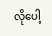လိုပေါ့